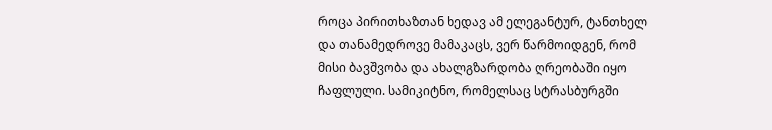როცა პირითხაზთან ხედავ ამ ელეგანტურ, ტანთხელ და თანამედროვე მამაკაცს, ვერ წარმოიდგენ, რომ მისი ბავშვობა და ახალგზარდობა ღრეობაში იყო ჩაფლული. სამიკიტნო, რომელსაც სტრასბურგში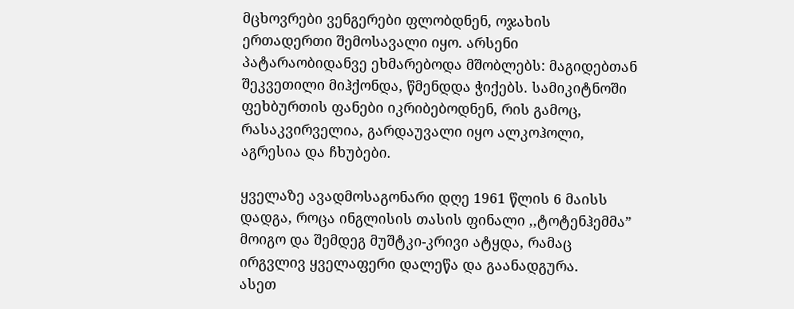მცხოვრები ვენგერები ფლობდნენ, ოჯახის ერთადერთი შემოსავალი იყო. არსენი პატარაობიდანვე ეხმარებოდა მშობლებს: მაგიდებთან შეკვეთილი მიჰქონდა, წმენდდა ჭიქებს. სამიკიტნოში ფეხბურთის ფანები იკრიბებოდნენ, რის გამოც, რასაკვირველია, გარდაუვალი იყო ალკოჰოლი, აგრესია და ჩხუბები.

ყველაზე ავადმოსაგონარი დღე 1961 წლის 6 მაისს დადგა, როცა ინგლისის თასის ფინალი ,,ტოტენჰემმა” მოიგო და შემდეგ მუშტკი-კრივი ატყდა, რამაც ირგვლივ ყველაფერი დალეწა და გაანადგურა.
ასეთ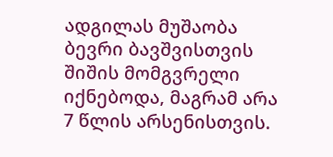ადგილას მუშაობა ბევრი ბავშვისთვის შიშის მომგვრელი იქნებოდა, მაგრამ არა 7 წლის არსენისთვის.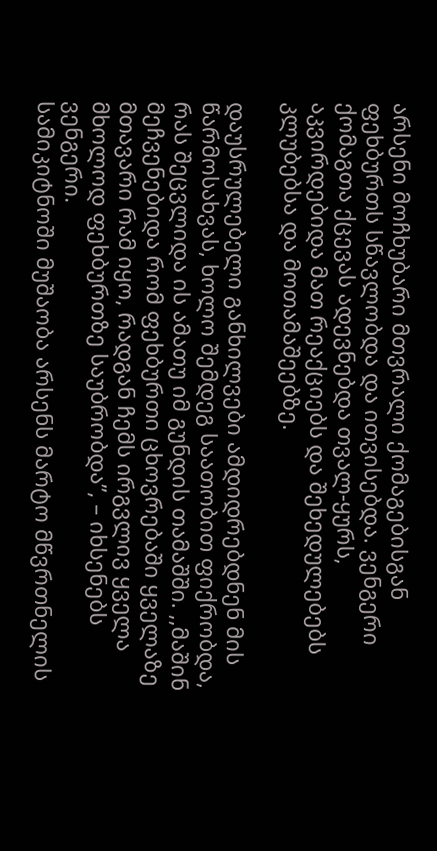არსენი მოჩხუბარი მთვრალი ქომაგებისგან ფეხბურთს სწავლობდა და ითვისებდა. ვენგერი ქომაგთა ქცევას ადევნებდა თვალ-ყურს, აკვირდებიდა მათ რეაქციებს და შეხედულებებს კლუბებსა და მოთამაშეებზე.

დაუსრულებელი განხილვები ამდიდრებდნენ მის წარმოსახვას, ხოლო შემდეგ საათობით ფიქრობდა, რას შეცვლიდა ის ამათუ იმ გუნდის თამაშში. ,,მაშინ მეჩვენებიდა რომ ფეხბურთი ცხოვრებაში ყველაზე მთავარი რამ იყო, რადგან ჩემს ირგვლივ ყველა მხოლოდ ფეხბურთზე საუბრობდა”, – იხსენებს ვენგერი.
სამიკიტნოში მუშაობა არსენს მარტო მწვრთნელის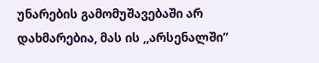უნარების გამომუშავებაში არ დახმარებია, მას ის ,,არსენალში”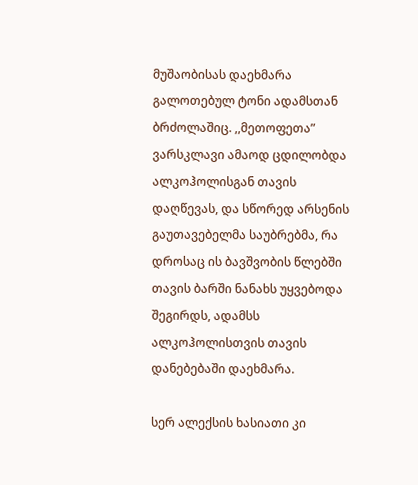მუშაობისას დაეხმარა გალოთებულ ტონი ადამსთან ბრძოლაშიც. ,,მეთოფეთა” ვარსკლავი ამაოდ ცდილობდა ალკოჰოლისგან თავის დაღწევას, და სწორედ არსენის გაუთავებელმა საუბრებმა, რა დროსაც ის ბავშვობის წლებში თავის ბარში ნანახს უყვებოდა შეგირდს, ადამსს ალკოჰოლისთვის თავის დანებებაში დაეხმარა.

სერ ალექსის ხასიათი კი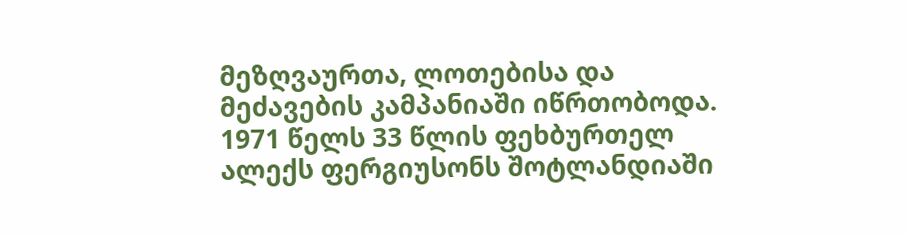მეზღვაურთა, ლოთებისა და მეძავების კამპანიაში იწრთობოდა. 1971 წელს 33 წლის ფეხბურთელ ალექს ფერგიუსონს შოტლანდიაში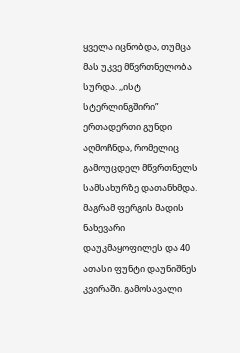ყველა იცნობდა, თუმცა მას უკვე მწვრთნელობა სურდა. ,,ისტ სტერლინგშირი” ერთადერთი გუნდი აღმოჩნდა, რომელიც გამოუცდელ მწვრთნელს სამსახურზე დათანხმდა. მაგრამ ფერგის მადის ნახევარი დაუკმაყოფილეს და 40 ათასი ფუნტი დაუნიშნეს კვირაში. გამოსავალი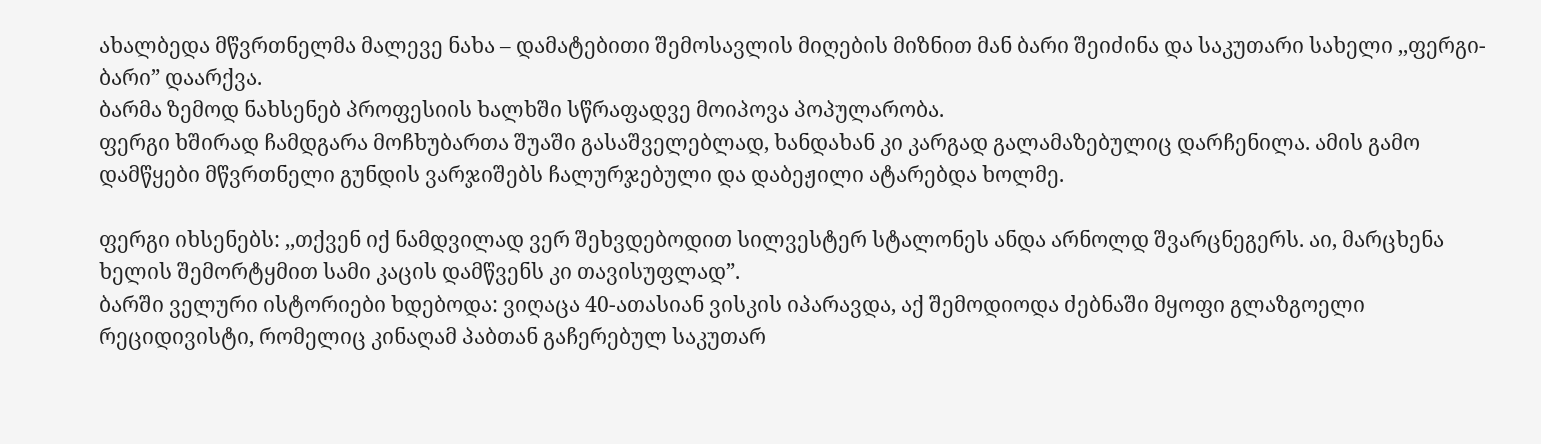ახალბედა მწვრთნელმა მალევე ნახა – დამატებითი შემოსავლის მიღების მიზნით მან ბარი შეიძინა და საკუთარი სახელი ,,ფერგი-ბარი” დაარქვა.
ბარმა ზემოდ ნახსენებ პროფესიის ხალხში სწრაფადვე მოიპოვა პოპულარობა.
ფერგი ხშირად ჩამდგარა მოჩხუბართა შუაში გასაშველებლად, ხანდახან კი კარგად გალამაზებულიც დარჩენილა. ამის გამო დამწყები მწვრთნელი გუნდის ვარჯიშებს ჩალურჯებული და დაბეჟილი ატარებდა ხოლმე.

ფერგი იხსენებს: ,,თქვენ იქ ნამდვილად ვერ შეხვდებოდით სილვესტერ სტალონეს ანდა არნოლდ შვარცნეგერს. აი, მარცხენა ხელის შემორტყმით სამი კაცის დამწვენს კი თავისუფლად”.
ბარში ველური ისტორიები ხდებოდა: ვიღაცა 40-ათასიან ვისკის იპარავდა, აქ შემოდიოდა ძებნაში მყოფი გლაზგოელი რეციდივისტი, რომელიც კინაღამ პაბთან გაჩერებულ საკუთარ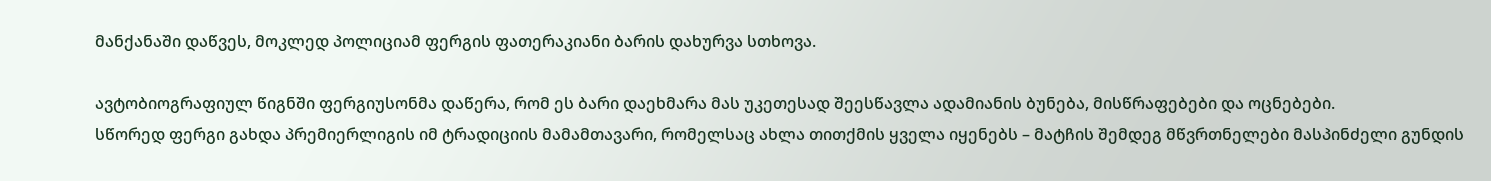მანქანაში დაწვეს, მოკლედ პოლიციამ ფერგის ფათერაკიანი ბარის დახურვა სთხოვა.

ავტობიოგრაფიულ წიგნში ფერგიუსონმა დაწერა, რომ ეს ბარი დაეხმარა მას უკეთესად შეესწავლა ადამიანის ბუნება, მისწრაფებები და ოცნებები.
სწორედ ფერგი გახდა პრემიერლიგის იმ ტრადიციის მამამთავარი, რომელსაც ახლა თითქმის ყველა იყენებს – მატჩის შემდეგ მწვრთნელები მასპინძელი გუნდის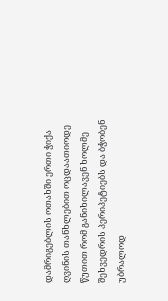დამრიგებლის ოთახში ერთი ჭიქა ღვინის თანხლებით ოცდაათიოდე წუთით რომ განიხილავენ ხოლმე შეხვედრის პერიპეტიებს და ბჭობენ უბრალოდ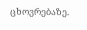ცხოვრებაზე.